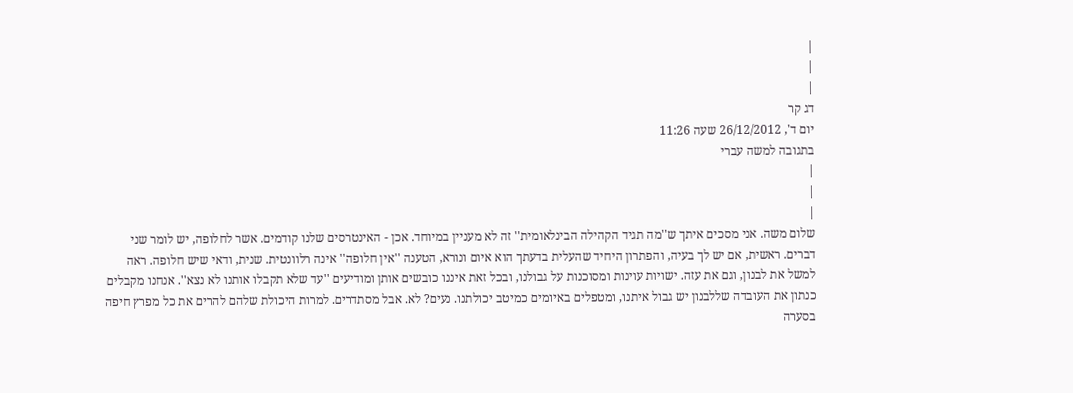|
|
|
דג קר
יום ד', 26/12/2012 שעה 11:26
בתגובה למשה עברי
|
|
|
שלום משה. אני מסכים איתך ש''מה תגיד הקהילה הבינלאומית'' זה לא מעניין במיוחד. אכן - האינטרסים שלנו קודמים. אשר לחלופה, יש לומר שני דברים. ראשית, אם יש לך בעיה, והפתרון היחיד שהעלית בדעתך הוא איום ונורא, הטענה ''אין חלופה'' אינה רלוונטית. שנית, ודאי שיש חלופה. ראה למשל את לבנון, וגם את עזה. ישויות עוינות ומסוכנות על גבולנו, ובכל זאת איננו כובשים אותן ומודיעים ''עד שלא תקבלו אותנו לא נצא''. אנחנו מקבלים כנתון את העובדה שללבנון יש גבול איתנו, ומטפלים באיומים כמיטב יכולתנו. נעים? לא. אבל מסתדרים. למרות היכולת שלהם להרים את כל מפרץ חיפה בסערה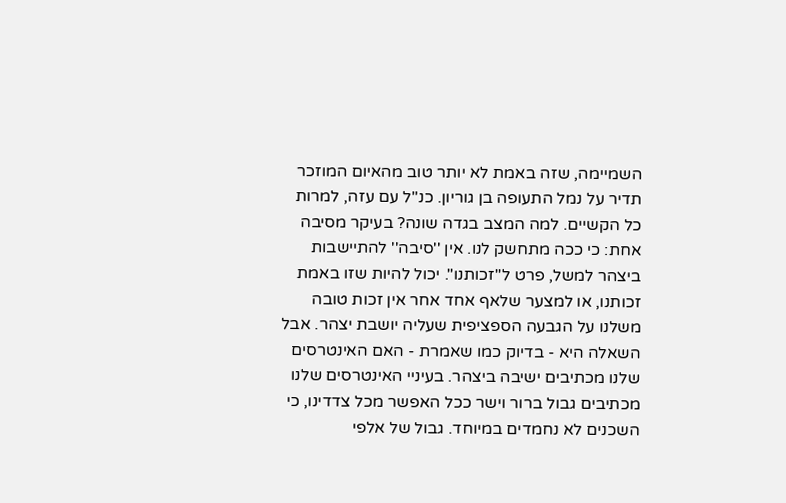השמיימה, שזה באמת לא יותר טוב מהאיום המוזכר תדיר על נמל התעופה בן גוריון. כנ''ל עם עזה, למרות כל הקשיים. למה המצב בגדה שונה? בעיקר מסיבה אחת: כי ככה מתחשק לנו. אין ''סיבה'' להתיישבות ביצהר למשל, פרט ל''זכותנו''. יכול להיות שזו באמת זכותנו, או למצער שלאף אחד אחר אין זכות טובה משלנו על הגבעה הספציפית שעליה יושבת יצהר. אבל השאלה היא - בדיוק כמו שאמרת - האם האינטרסים שלנו מכתיבים ישיבה ביצהר. בעיניי האינטרסים שלנו מכתיבים גבול ברור וישר ככל האפשר מכל צדדינו, כי השכנים לא נחמדים במיוחד. גבול של אלפי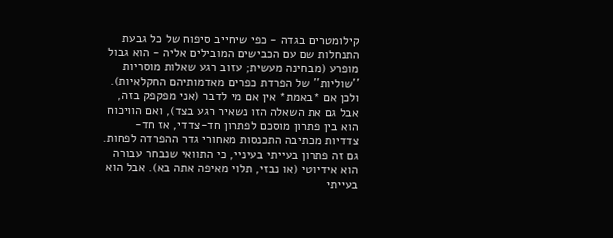קילומטרים בגדה - כפי שיחייב סיפוח של כל גבעת התנחלות שם עם הכבישים המובילים אליה - הוא גבול מופרע (מבחינה מעשית; עזוב רגע שאלות מוסריות ''שוליות'' של הפרדת כפרים מאדמותיהם החקלאיות). ולכן אם *באמת* אין אם מי לדבר (אני מפקפק בזה, אבל גם את השאלה הזו נשאיר רגע בצד), ואם הוויכוח הוא בין פתרון מוסכם לפתרון חד-צדדי, אז חד-צדדיות מכתיבה התכנסות מאחורי גדר ההפרדה לפחות. גם זה פתרון בעייתי בעיניי, כי התוואי שנבחר עבורה הוא אידיוטי (או נבזי, תלוי מאיפה אתה בא). אבל הוא בעייתי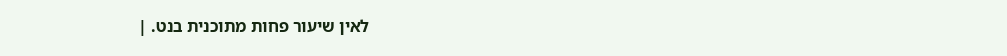לאין שיעור פחות מתוכנית בנט. |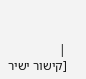|
[קישור ישיר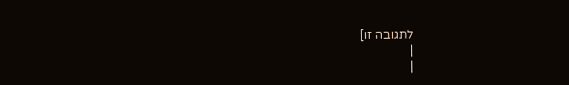לתגובה זו]
|
|